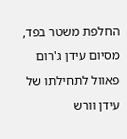החלפת משטר בפד, מסיום עידן ג'רום פאוול לתחילתו של עידן וורש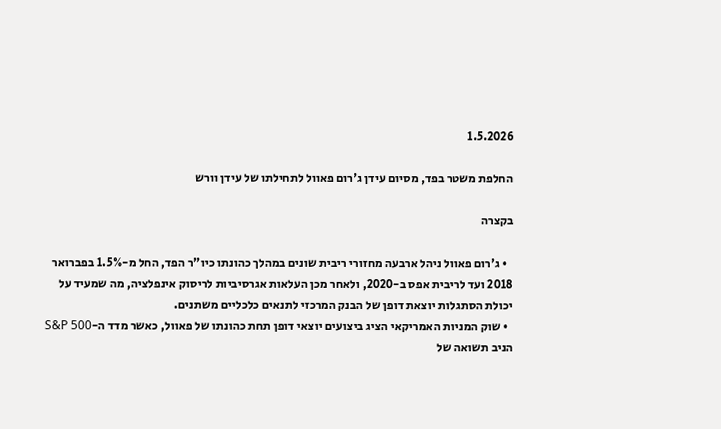1.5.2026

החלפת משטר בפד, מסיום עידן ג'רום פאוול לתחילתו של עידן וורש

בקצרה

  • ג'רום פאוול ניהל ארבעה מחזורי ריבית שונים במהלך כהונתו כיו"ר הפד, החל מ-1.5% בפברואר 2018 ועד לריבית אפס ב-2020, ולאחר מכן העלאות אגרסיביות לריסוק אינפלציה, מה שמעיד על יכולת הסתגלות יוצאת דופן של הבנק המרכזי לתנאים כלכליים משתנים.
  • שוק המניות האמריקאי הציג ביצועים יוצאי דופן תחת כהונתו של פאוול, כאשר מדד ה-S&P 500 הניב תשואה של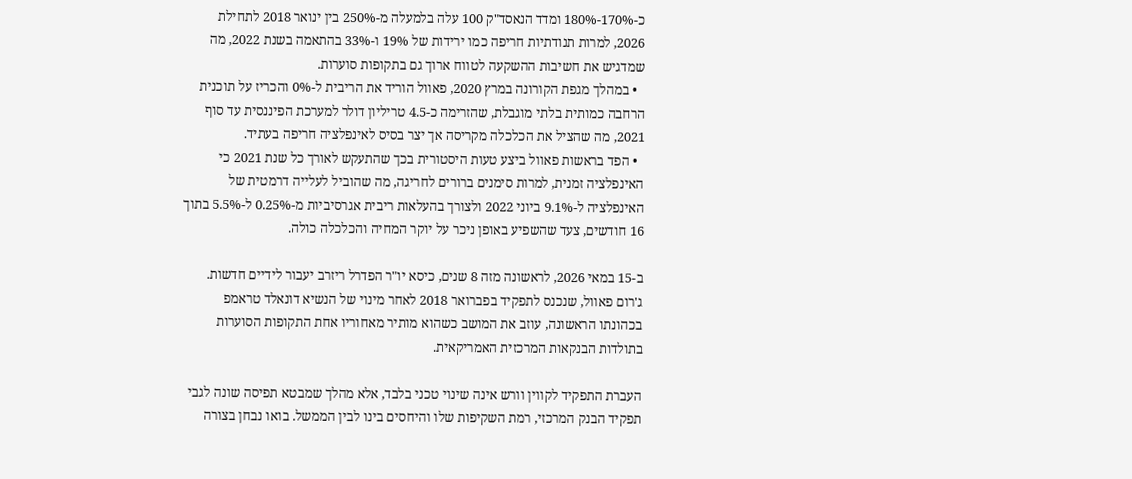כ-170%-180% ומדד הנאסד"ק 100 עלה בלמעלה מ-250% בין ינואר 2018 לתחילת 2026, למרות תנודתיות חריפה כמו ירידות של 19% ו-33% בהתאמה בשנת 2022, מה שמדגיש את חשיבות ההשקעה לטווח ארוך גם בתקופות סוערות.
  • במהלך מגפת הקורונה במרץ 2020, פאוול הוריד את הריבית ל-0% והכריז על תוכנית הרחבה כמותית בלתי מוגבלת, שהזרימה כ-4.5 טריליון דולר למערכת הפיננסית עד סוף 2021, מה שהציל את הכלכלה מקריסה אך יצר בסיס לאינפלציה חריפה בעתיד.
  • הפד בראשות פאוול ביצע טעות היסטורית בכך שהתעקש לאורך כל שנת 2021 כי האינפלציה זמנית, למרות סימנים ברורים לחריגה, מה שהוביל לעלייה דרמטית של האינפלציה ל-9.1% ביוני 2022 ולצורך בהעלאות ריבית אגרסיביות מ-0.25% ל-5.5% בתוך 16 חודשים, צעד שהשפיע באופן ניכר על יוקר המחיה והכלכלה כולה.

ב-15 במאי 2026, לראשונה מזה 8 שנים, כיסא יו"ר הפדרל ריזרב יעבור לידיים חדשות.
ג'רום פאוול, שנכנס לתפקיד בפברואר 2018 לאחר מינוי של הנשיא דונאלד טראמפ בכהונתו הראשונה, עוזב את המושב כשהוא מותיר מאחוריו אחת התקופות הסוערות בתולדות הבנקאות המרכזית האמריקאית.

העברת התפקיד לקווין וורש אינה שינוי טכני בלבד, אלא מהלך שמבטא תפיסה שונה לגבי תפקיד הבנק המרכזי, רמת השקיפות שלו והיחסים בינו לבין הממשל. בואו נבחן בצורה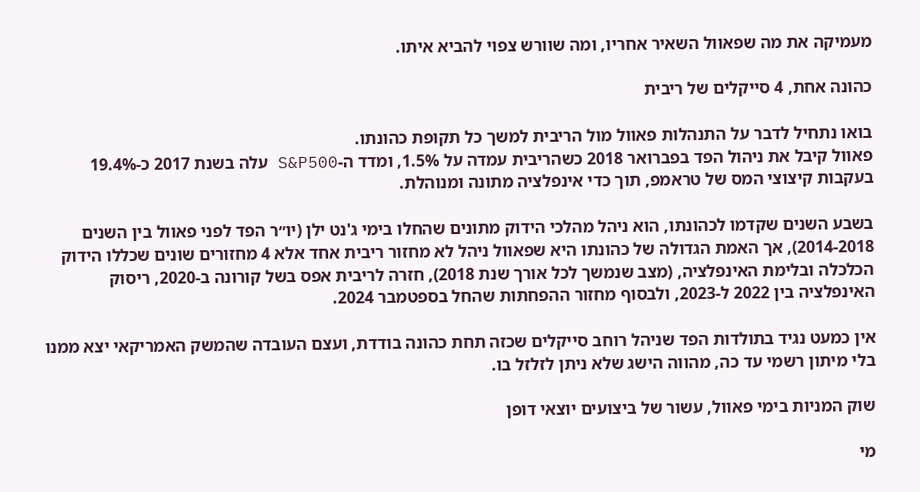מעמיקה את מה שפאוול השאיר אחריו, ומה שוורש צפוי להביא איתו.

כהונה אחת, 4 סייקלים של ריבית

בואו נתחיל לדבר על התנהלות פאוול מול הריבית למשך כל תקופת כהונתו.
פאוול קיבל את ניהול הפד בפברואר 2018 כשהריבית עמדה על 1.5%, ומדד ה-S&P500 עלה בשנת 2017 כ-19.4% בעקבות קיצוצי המס של טראמפ, תוך כדי אינפלציה מתונה ומנוהלת.

בשבע השנים שקדמו לכהונתו, הוא ניהל מהלכי הידוק מתונים שהחלו בימי ג'נט ילן (יו״ר הפד לפני פאוול בין השנים 2014-2018), אך האמת הגדולה של כהונתו היא שפאוול ניהל לא מחזור ריבית אחד אלא 4 מחזורים שונים שכללו הידוק הכלכלה ובלימת האינפלציה, (מצב שנמשך לכל אורך שנת 2018), חזרה לריבית אפס בשל קורונה ב-2020, ריסוק האינפלציה בין 2022 ל-2023, ולבסוף מחזור ההפחתות שהחל בספטמבר 2024.

אין כמעט נגיד בתולדות הפד שניהל רוחב סייקלים שכזה תחת כהונה בודדת, ועצם העובדה שהמשק האמריקאי יצא ממנו בלי מיתון רשמי עד כה, מהווה הישג שלא ניתן לזלזל בו.

שוק המניות בימי פאוול, עשור של ביצועים יוצאי דופן

מי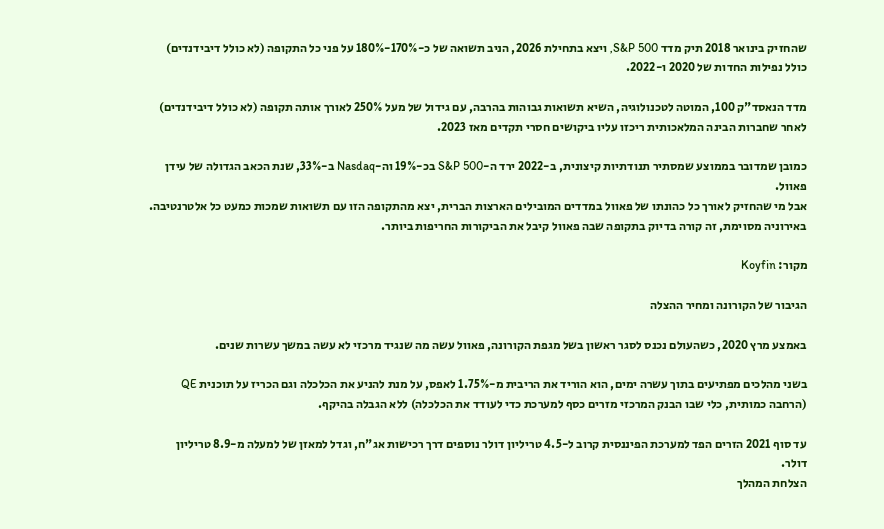שהחזיק בינואר 2018 תיק מדד S&P 500, ויצא בתחילת 2026, הניב תשואה של כ-170%-180% על פני כל התקופה (לא כולל דיבידנדים) כולל נפילות החדות של 2020 ו-2022.

מדד הנאסד"ק 100, המוטה לטכנולוגיה, השיא תשואות גבוהות בהרבה, עם גידול של מעל 250% לאורך אותה תקופה (לא כולל דיבידנדים) לאחר שחברות הבינה המלאכותית ריכזו עליו ביקושים חסרי תקדים מאז 2023.

כמובן שמדובר בממוצע שמסתיר תנודתיות קיצונית, ב-2022 ירד ה-S&P 500 בכ-19% וה-Nasdaq ב-33%, שנת הכאב הגדולה של עידן פאוול.
אבל מי שהחזיק לאורך כל כהונתו של פאוול במדדים המובילים הארצות הברית, יצא מהתקופה הזו עם תשואות שמכות כמעט כל אלטרנטיבה. באירוניה מסוימת, זה קורה בדיוק בתקופה שבה פאוול קיבל את הביקורות החריפות ביותר.

מקור: Koyfin

הגיבור של הקורונה ומחיר ההצלה

באמצע מרץ 2020, כשהעולם נכנס לסגר ראשון בשל מגפת הקורונה, פאוול עשה מה שנגיד מרכזי לא עשה במשך עשרות שנים.

בשני מהלכים מפתיעים בתוך עשרה ימים, הוא הוריד את הריבית מ-1.75% לאפס, על מנת להניע את הכלכלה וגם הכריז על תוכנית QE (הרחבה כמותית, כלי שבו הבנק המרכזי מזרים כסף למערכת כדי לעודד את הכלכלה) ללא הגבלה בהיקף.

עד סוף 2021 הזרים הפד למערכת הפיננסית קרוב ל-4.5 טריליון דולר נוספים דרך רכישות אג"ח, וגדל למאזן של למעלה מ-8.9 טריליון דולר.
הצלחת המהלך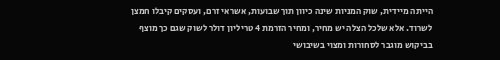הייתה מיידית, שוק המניות שינה כיוון תוך שבועות, אשראי זרם, ועסקים קיבלו חמצן לשרוד. אלא שלכל הצלה יש מחיר, ומחיר הזרמת 4 טריליון דולר לשוק שגם כך מוצף בביקוש מוגבר לסחורות ומצוי בשיבושי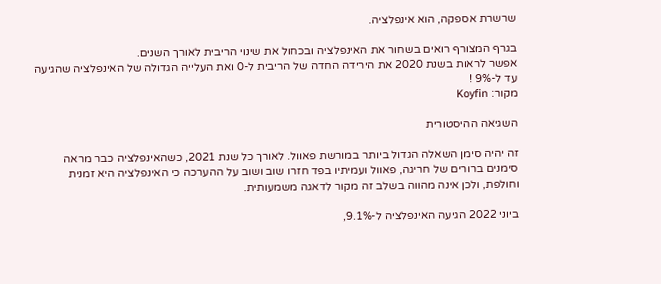שרשרת אספקה, הוא אינפלציה.

בגרף המצורף רואים בשחור את האינפלציה ובכחול את שינוי הריבית לאורך השנים.
אפשר לראות בשנת 2020 את הירידה החדה של הריבית ל-0 ואת העלייה הגדולה של האינפלציה שהגיעה עד ל-9% !
מקור: Koyfin

השגיאה ההיסטורית

זה יהיה סימן השאלה הגדול ביותר במורשת פאוול. לאורך כל שנת 2021, כשהאינפלציה כבר מראה סימנים ברורים של חריגה, פאוול ועמיתיו בפד חזרו שוב ושוב על ההערכה כי האינפלציה היא זמנית וחולפת, ולכן אינה מהווה בשלב זה מקור לדאגה משמעותית.

ביוני 2022 הגיעה האינפלציה ל-9.1%,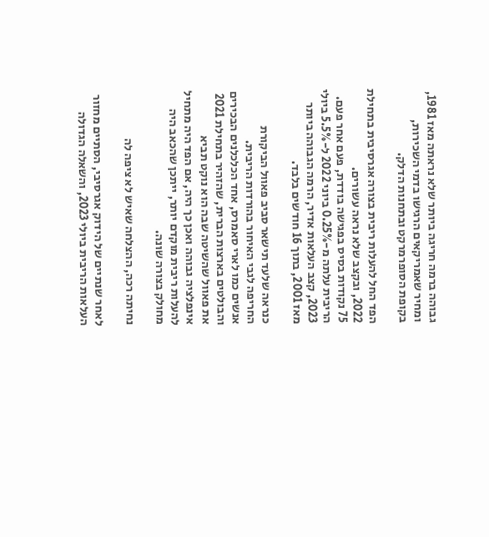גבוהה ברמה חריגה ביותר שלא נראתה מאז 1981, ומחיר שאמריקאים הרגישו בדמי השכירות, בקופת הסופרמרקט ובתחנות הדלק.

הפד החל להעלות ריבית בצורה אגרסיבית בתחילת 2022, ובקצב שלא נראה עשורים.
75 נקודות בסיס בפגישה בודדת, פעם אחר פעם. הריבית עלתה מ-0.25% ביוני 2022 ל-5.5% ביולי 2023, קצב העלאות אדיר, הרמה הגבוהה ביותר מאז 2001, בתוך 16 חודשים בלבד.

כנראה שלעד תישאר סביב פאוול הביקורת החריפה לגבי האיחור בהורדות הריבית.
אנשים כמו לארי סאמרס, אחד הכלכלנים הבכירים והבולטים בארצות הברית, שהזהיר בתחילת 2021 את פאוול שהשיטה שבה הוא נוקט תביא אינפלציה גבוהה ואכן כך היה, אם הפד היה מתחיל להעלות ריבית מוקדם יותר, ייתכן שהכאב היה מחולק בצורה שונה.

נחיתה רכה, ההצלחה שאיש לא ציפה לה

לאחר שנתיים של הידוק אגרסיבי, הסתיים מחזור העלאות הריבית ביולי 2023, והשאלה הגדולה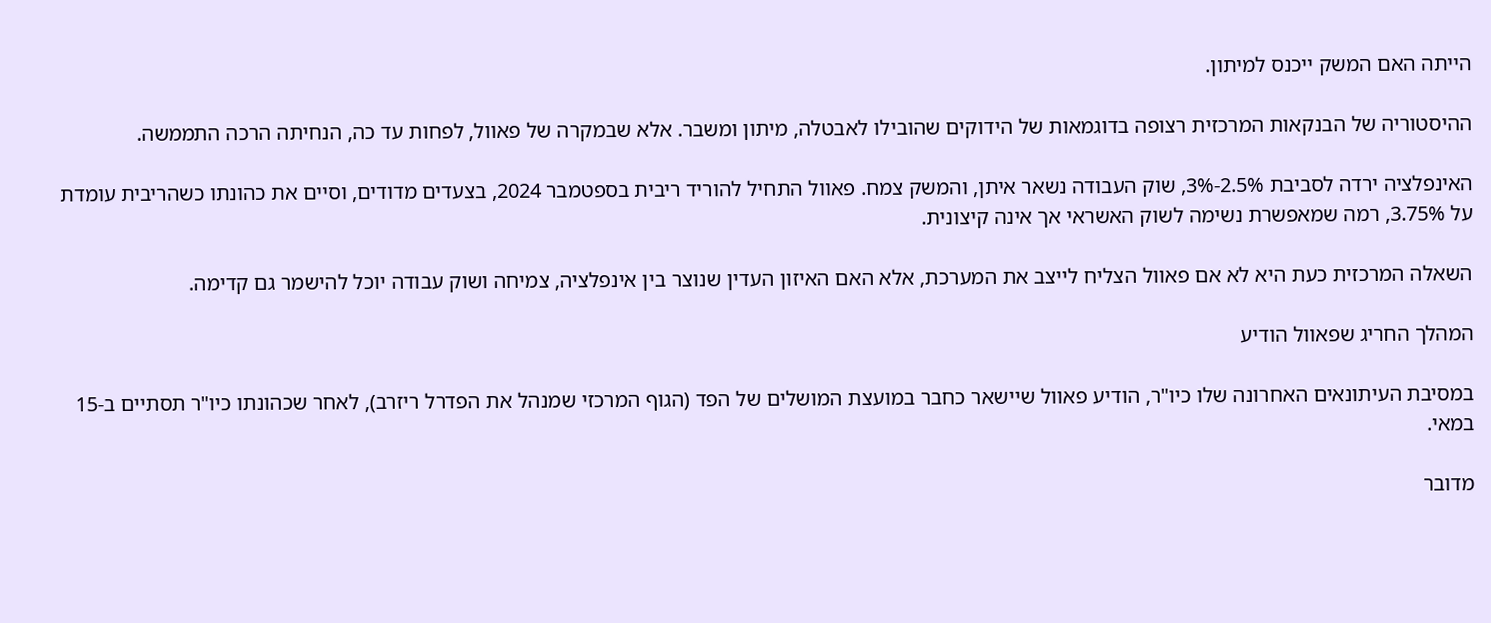הייתה האם המשק ייכנס למיתון.

ההיסטוריה של הבנקאות המרכזית רצופה בדוגמאות של הידוקים שהובילו לאבטלה, מיתון ומשבר. אלא שבמקרה של פאוול, לפחות עד כה, הנחיתה הרכה התממשה.

האינפלציה ירדה לסביבת 2.5%-3%, שוק העבודה נשאר איתן, והמשק צמח. פאוול התחיל להוריד ריבית בספטמבר 2024, בצעדים מדודים, וסיים את כהונתו כשהריבית עומדת על 3.75%, רמה שמאפשרת נשימה לשוק האשראי אך אינה קיצונית.

השאלה המרכזית כעת היא לא אם פאוול הצליח לייצב את המערכת, אלא האם האיזון העדין שנוצר בין אינפלציה, צמיחה ושוק עבודה יוכל להישמר גם קדימה.

המהלך החריג שפאוול הודיע

במסיבת העיתונאים האחרונה שלו כיו"ר, הודיע פאוול שיישאר כחבר במועצת המושלים של הפד (הגוף המרכזי שמנהל את הפדרל ריזרב), לאחר שכהונתו כיו"ר תסתיים ב-15 במאי.

מדובר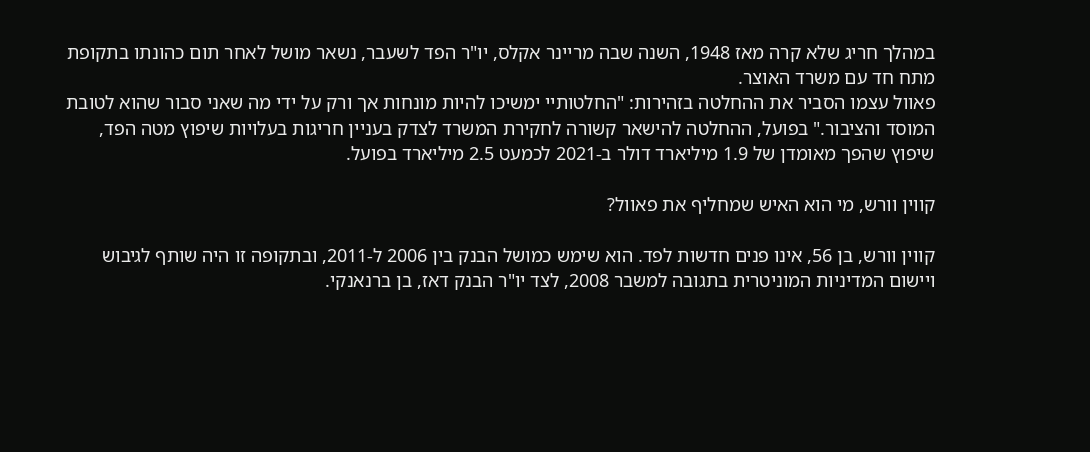במהלך חריג שלא קרה מאז 1948, השנה שבה מריינר אקלס, יו"ר הפד לשעבר, נשאר מושל לאחר תום כהונתו בתקופת מתח חד עם משרד האוצר.
פאוול עצמו הסביר את ההחלטה בזהירות: "החלטותיי ימשיכו להיות מונחות אך ורק על ידי מה שאני סבור שהוא לטובת המוסד והציבור." בפועל, ההחלטה להישאר קשורה לחקירת המשרד לצדק בעניין חריגות בעלויות שיפוץ מטה הפד, שיפוץ שהפך מאומדן של 1.9 מיליארד דולר ב-2021 לכמעט 2.5 מיליארד בפועל.

קווין וורש, מי הוא האיש שמחליף את פאוול?

קווין וורש, בן 56, אינו פנים חדשות לפד. הוא שימש כמושל הבנק בין 2006 ל-2011, ובתקופה זו היה שותף לגיבוש ויישום המדיניות המוניטרית בתגובה למשבר 2008, לצד יו"ר הבנק דאז, בן ברנאנקי.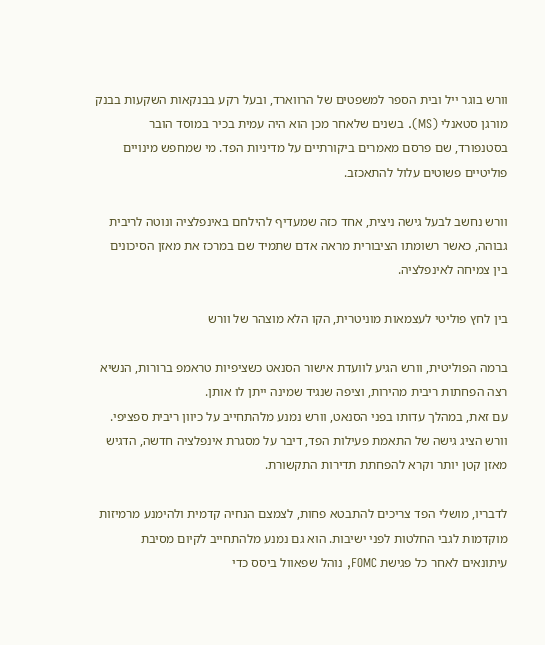וורש בוגר ייל ובית הספר למשפטים של הרווארד, ובעל רקע בבנקאות השקעות בבנק מורגן סטאנלי (MS). בשנים שלאחר מכן הוא היה עמית בכיר במוסד הובר בסטנפורד, שם פרסם מאמרים ביקורתיים על מדיניות הפד. מי שמחפש מינויים פוליטיים פשוטים עלול להתאכזב.

וורש נחשב לבעל גישה ניצית, אחד כזה שמעדיף להילחם באינפלציה ונוטה לריבית גבוהה, כאשר רשומתו הציבורית מראה אדם שתמיד שם במרכז את מאזן הסיכונים בין צמיחה לאינפלציה.

בין לחץ פוליטי לעצמאות מוניטרית, הקו הלא מוצהר של וורש

ברמה הפוליטית, וורש הגיע לוועדת אישור הסנאט כשציפיות טראמפ ברורות, הנשיא רצה הפחתות ריבית מהירות, וציפה שנגיד שמינה ייתן לו אותן.
עם זאת, במהלך עדותו בפני הסנאט, וורש נמנע מלהתחייב על כיוון ריבית ספציפי.
וורש הציג גישה של התאמת פעילות הפד, דיבר על מסגרת אינפלציה חדשה, הדגיש מאזן קטן יותר וקרא להפחתת תדירות התקשורת.

לדבריו, מושלי הפד צריכים להתבטא פחות, לצמצם הנחיה קדמית ולהימנע מרמיזות מוקדמות לגבי החלטות לפני ישיבות. הוא גם נמנע מלהתחייב לקיום מסיבת עיתונאים לאחר כל פגישת FOMC, נוהל שפאוול ביסס כדי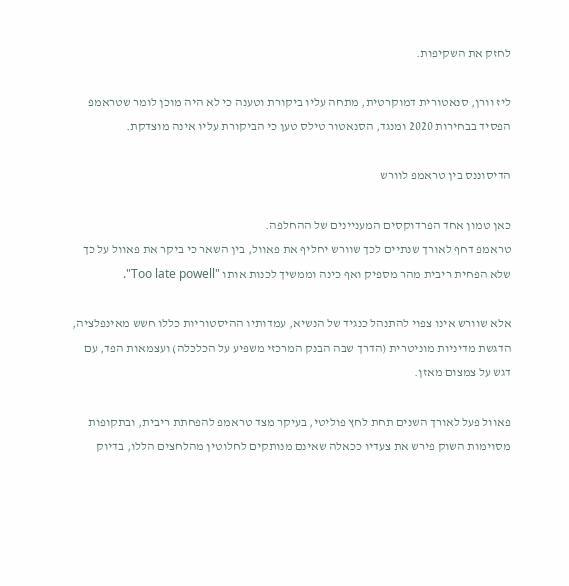לחזק את השקיפות.

ליז וורן, סנאטורית דמוקרטית, מתחה עליו ביקורת וטענה כי לא היה מוכן לומר שטראמפ הפסיד בבחירות 2020 ומנגד, הסנאטור טילס טען כי הביקורת עליו אינה מוצדקת.

הדיסוננס בין טראמפ לוורש

כאן טמון אחד הפרדוקסים המעניינים של ההחלפה.
טראמפ דחף לאורך שנתיים לכך שוורש יחליף את פאוול, בין השאר כי ביקר את פאוול על כך שלא הפחית ריבית מהר מספיק ואף כינה וממשיך לכנות אותו "Too late powell".

אלא שוורש אינו צפוי להתנהל כנגיד של הנשיא, עמדותיו ההיסטוריות כללו חשש מאינפלציה, הדגשת מדיניות מוניטרית (הדרך שבה הבנק המרכזי משפיע על הכלכלה) ועצמאות הפד, עם דגש על צמצום מאזן.

פאוול פעל לאורך השנים תחת לחץ פוליטי, בעיקר מצד טראמפ להפחתת ריבית, ובתקופות מסוימות השוק פירש את צעדיו ככאלה שאינם מנותקים לחלוטין מהלחצים הללו, בדיוק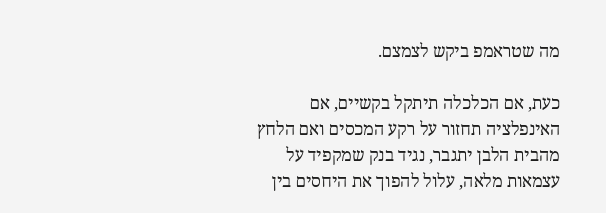מה שטראמפ ביקש לצמצם.

כעת, אם הכלכלה תיתקל בקשיים, אם האינפלציה תחזור על רקע המכסים ואם הלחץ מהבית הלבן יתגבר, נגיד בנק שמקפיד על עצמאות מלאה, עלול להפוך את היחסים בין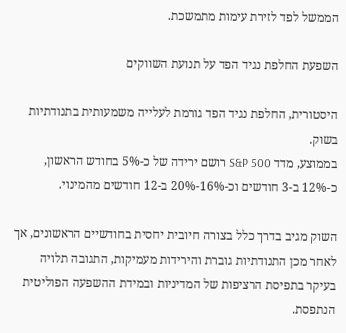הממשל לפד לזירת עימות מתמשכת.

השפעת החלפת נגיד הפד על תנועת השווקים

היסטורית, החלפת נגיד הפד גורמת לעלייה משמעותית בתנודתיות בשוק.
בממוצע, מדד S&P 500 רושם ירידה של כ-5% בחודש הראשון, כ-12% ב-3 חודשים וכ-16%-20% ב-12 חודשים מהמינוי.

השוק מגיב בדרך כלל בצורה חיובית יחסית בחודשיים הראשונים, אך לאחר מכן התנודתיות גוברת והירידות מעמיקות, התגובה תלויה בעיקר בתפיסת הרציפות של המדיניות ובמידת ההשפעה הפוליטית הנתפסת.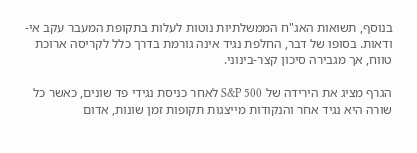בנוסף, תשואות האג"ח הממשלתיות נוטות לעלות בתקופת המעבר עקב אי-ודאות. בסופו של דבר, החלפת נגיד אינה גורמת בדרך כלל לקריסה ארוכת טווח, אך מגבירה סיכון קצר-בינוני.

הגרף מציג את הירידה של S&P 500 לאחר כניסת נגידי פד שונים, כאשר כל שורה היא נגיד אחר והנקודות מייצגות תקופות זמן שונות, אדום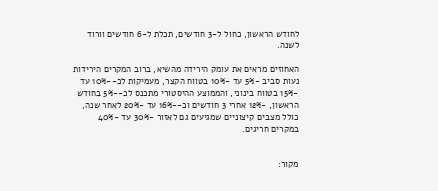לחודש הראשון, כחול ל-3 חודשים, תכלת ל-6 חודשים וורוד לשנה.

האחוזים מראים את עומק הירידה מהשיא, ברוב המקרים הירידות נעות סביב -5% עד -10% בטווח הקצר, מעמיקות לכ--10% עד -15% בטווח בינוני, והממוצע ההיסטורי מתכנס לכ--5% בחודש הראשון, -12% אחרי 3 חודשים וכ--16% עד -20% לאחר שנה, כולל מצבים קיצוניים שמגיעים גם לאזור -30% עד -40% במקרים חריגים.


מקור: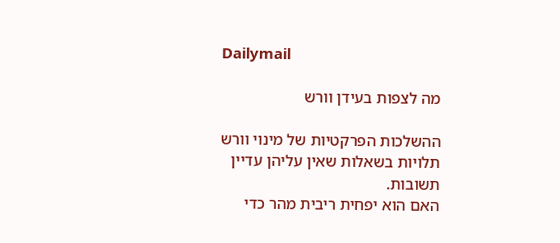Dailymail

מה לצפות בעידן וורש

ההשלכות הפרקטיות של מינוי וורש תלויות בשאלות שאין עליהן עדיין תשובות.
האם הוא יפחית ריבית מהר כדי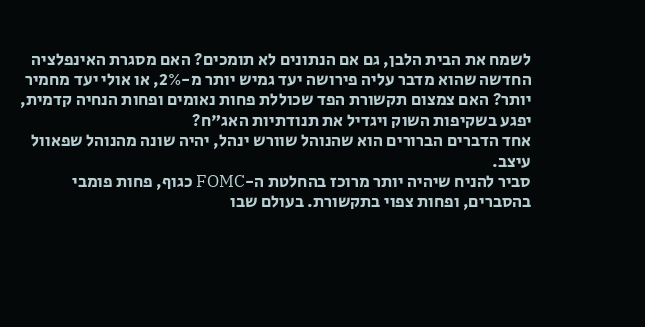לשמח את הבית הלבן, גם אם הנתונים לא תומכים? האם מסגרת האינפלציה החדשה שהוא מדבר עליה פירושה יעד גמיש יותר מ-2%, או אולי יעד מחמיר יותר? האם צמצום תקשורת הפד שכוללת פחות נאומים ופחות הנחיה קדמית, יפגע בשקיפות השוק ויגדיל את תנודתיות האג"ח?
אחד הדברים הברורים הוא שהנוהל שוורש ינהל, יהיה שונה מהנוהל שפאוול עיצב.
סביר להניח שיהיה יותר מרוכז בהחלטת ה-FOMC כגוף, פחות פומבי בהסברים, ופחות צפוי בתקשורת. בעולם שבו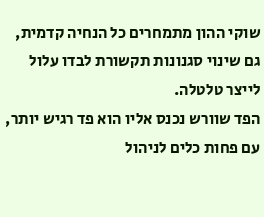שוקי ההון מתמחרים כל הנחיה קדמית, גם שינוי סגנונות תקשורת לבדו עלול לייצר טלטלה.
הפד שוורש נכנס אליו הוא פד רגיש יותר, עם פחות כלים לניהול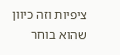ציפיות וזה כיוון שהוא בוחר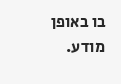בו באופן מודע.